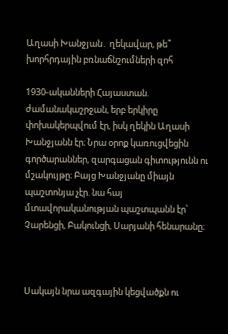Աղասի Խանջյան․ ղեկավար, թե՞ խորհրդային բռնաճնշումների զոհ

1930-ականների Հայաստան. ժամանակաշրջան, երբ երկիրը փոխակերպվում էր, իսկ ղեկին Աղասի Խանջյանն էր։ Նրա օրոք կառուցվեցին գործարաններ, զարգացան գիտությունն ու մշակույթը։ Բայց Խանջյանը միայն պաշտոնյա չէր. նա հայ մտավորականության պաշտպանն էր՝ Չարենցի, Բակունցի, Սարյանի հենարանը։



Սակայն նրա ազգային կեցվածքն ու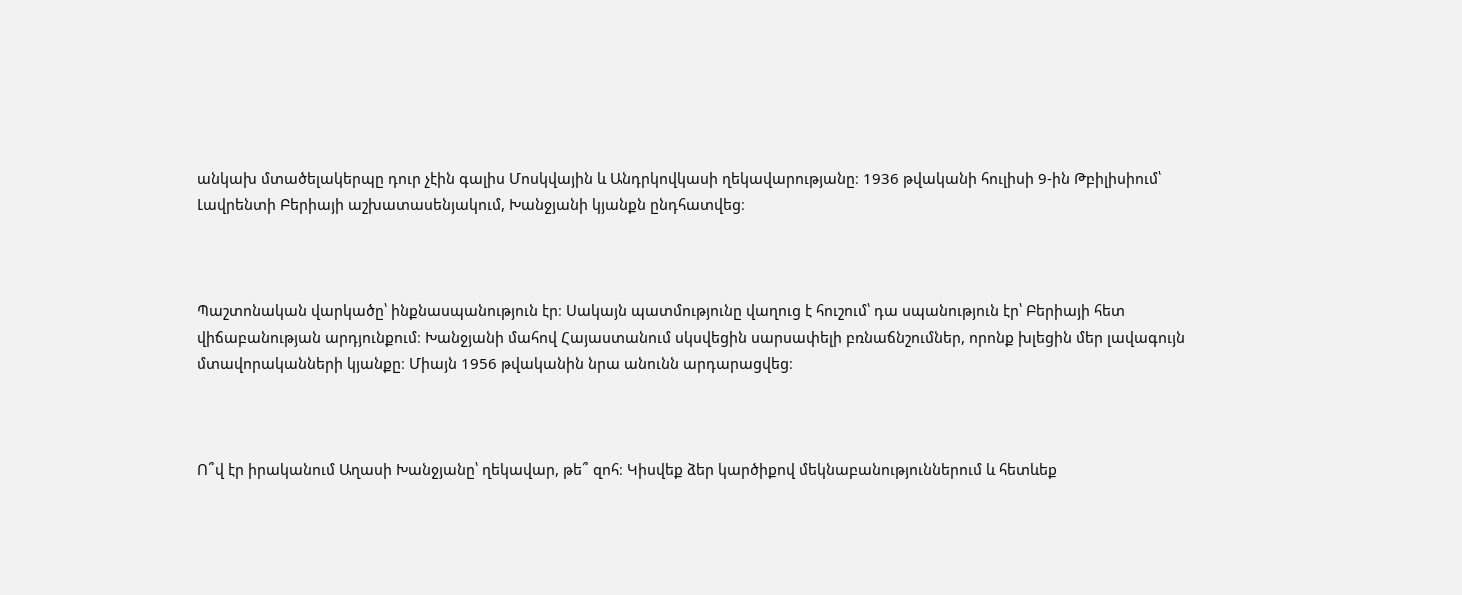անկախ մտածելակերպը դուր չէին գալիս Մոսկվային և Անդրկովկասի ղեկավարությանը։ 1936 թվականի հուլիսի 9-ին Թբիլիսիում՝ Լավրենտի Բերիայի աշխատասենյակում, Խանջյանի կյանքն ընդհատվեց։



Պաշտոնական վարկածը՝ ինքնասպանություն էր։ Սակայն պատմությունը վաղուց է հուշում՝ դա սպանություն էր՝ Բերիայի հետ վիճաբանության արդյունքում։ Խանջյանի մահով Հայաստանում սկսվեցին սարսափելի բռնաճնշումներ, որոնք խլեցին մեր լավագույն մտավորականների կյանքը։ Միայն 1956 թվականին նրա անունն արդարացվեց։



Ո՞վ էր իրականում Աղասի Խանջյանը՝ ղեկավար, թե՞ զոհ։ Կիսվեք ձեր կարծիքով մեկնաբանություններում և հետևեք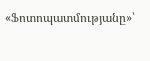«Ֆոտոպատմությանը»՝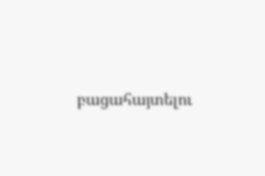բացահայտելու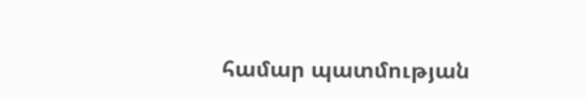համար պատմության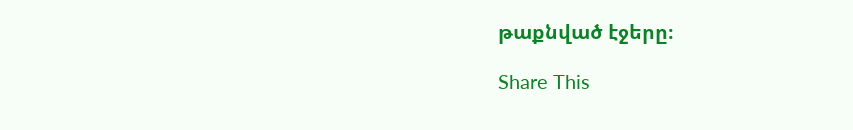թաքնված էջերը։

Share This